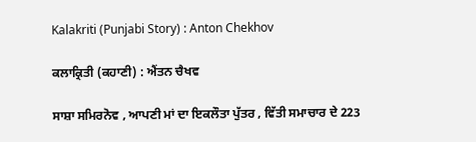Kalakriti (Punjabi Story) : Anton Chekhov

ਕਲਾਕ੍ਰਿਤੀ (ਕਹਾਣੀ) : ਐਂਤਨ ਚੈਖਵ

ਸਾਸ਼ਾ ਸਮਿਰਨੋਵ , ਆਪਣੀ ਮਾਂ ਦਾ ਇਕਲੌਤਾ ਪੁੱਤਰ , ਵਿੱਤੀ ਸਮਾਚਾਰ ਦੇ 223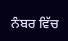ਨੰਬਰ ਵਿੱਚ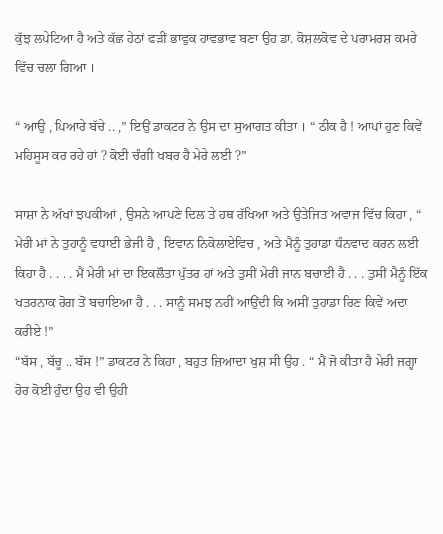ਕੁੱਝ ਲਪੇਟਿਆ ਹੈ ਅਤੇ ਕੱਛ ਹੇਠਾਂ ਫੜੀਂ ਭਾਵੁਕ ਹਾਵਭਾਵ ਬਣਾ ਉਹ ਡਾ. ਕੋਸ਼ਲਕੋਵ ਦੇ ਪਰਾਮਰਸ਼ ਕਮਰੇ ਵਿੱਚ ਚਲਾ ਗਿਆ ।

“ ਆਉ , ਪਿਆਰੇ ਬੱਚੇ .. ,” ਇਉਂ ਡਾਕਟਰ ਨੇ ਉਸ ਦਾ ਸੁਆਗਤ ਕੀਤਾ । “ ਠੀਕ ਹੈ ! ਆਪਾਂ ਹੁਣ ਕਿਵੇਂ ਮਹਿਸੂਸ ਕਰ ਰਹੇ ਹਾਂ ? ਕੋਈ ਚੰਗੀ ਖਬਰ ਹੈ ਮੇਰੇ ਲਈ ?”

ਸਾਸ਼ਾ ਨੇ ਅੱਖਾਂ ਝਪਕੀਆਂ , ਉਸਨੇ ਆਪਣੇ ਦਿਲ ਤੇ ਹਥ ਰੱਖਿਆ ਅਤੇ ਉਤੇਜਿਤ ਅਵਾਜ ਵਿੱਚ ਕਿਹਾ , “ ਮੇਰੀ ਮਾਂ ਨੇ ਤੁਹਾਨੂੰ ਵਧਾਈ ਭੇਜੀ ਹੈ , ਇਵਾਨ ਨਿਕੋਲਾਏਵਿਚ , ਅਤੇ ਮੈਨੂੰ ਤੁਹਾਡਾ ਧੰਨਵਾਦ ਕਰਨ ਲਈ ਕਿਹਾ ਹੈ . . . . ਮੈਂ ਮੇਰੀ ਮਾਂ ਦਾ ਇਕਲੌਤਾ ਪੁੱਤਰ ਹਾਂ ਅਤੇ ਤੁਸੀਂ ਮੇਰੀ ਜਾਨ ਬਚਾਈ ਹੈ . . . ਤੁਸੀਂ ਮੈਨੂੰ ਇੱਕ ਖਤਰਨਾਕ ਰੋਗ ਤੋਂ ਬਚਾਇਆ ਹੈ . . . ਸਾਨੂੰ ਸਮਝ ਨਹੀਂ ਆਉਂਦੀ ਕਿ ਅਸੀਂ ਤੁਹਾਡਾ ਰਿਣ ਕਿਵੇਂ ਅਦਾ ਕਰੀਏ !”
“ਬੱਸ , ਬੱਚੂ .. ਬੱਸ !” ਡਾਕਟਰ ਨੇ ਕਿਹਾ , ਬਹੁਤ ਜ਼ਿਆਦਾ ਖੁਸ਼ ਸੀ ਉਹ . “ ਮੈਂ ਜੋ ਕੀਤਾ ਹੈ ਮੇਰੀ ਜਗ੍ਹਾ ਹੋਰ ਕੋਈ ਹੁੰਦਾ ਉਹ ਵੀ ਉਹੀ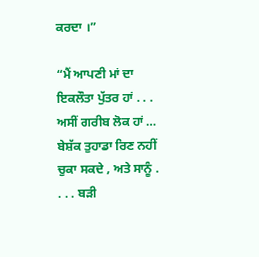ਕਰਦਾ ।”

“ਮੈਂ ਆਪਣੀ ਮਾਂ ਦਾ ਇਕਲੌਤਾ ਪੁੱਤਰ ਹਾਂ . . . ਅਸੀਂ ਗਰੀਬ ਲੋਕ ਹਾਂ … ਬੇਸ਼ੱਕ ਤੁਹਾਡਾ ਰਿਣ ਨਹੀਂ ਚੁਕਾ ਸਕਦੇ , ਅਤੇ ਸਾਨੂੰ . . . . ਬੜੀ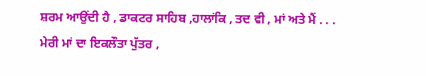ਸ਼ਰਮ ਆਉਂਦੀ ਹੈ , ਡਾਕਟਰ ਸਾਹਿਬ ,ਹਾਲਾਂਕਿ , ਤਦ ਵੀ , ਮਾਂ ਅਤੇ ਮੈਂ . . . ਮੇਰੀ ਮਾਂ ਦਾ ਇਕਲੌਤਾ ਪੁੱਤਰ ,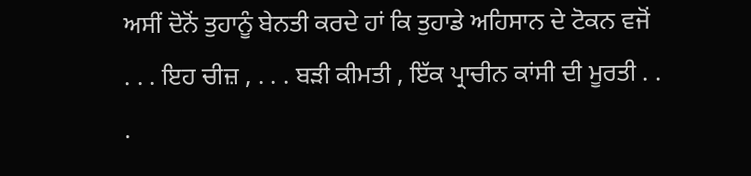ਅਸੀਂ ਦੋਨੋਂ ਤੁਹਾਨੂੰ ਬੇਨਤੀ ਕਰਦੇ ਹਾਂ ਕਿ ਤੁਹਾਡੇ ਅਹਿਸਾਨ ਦੇ ਟੋਕਨ ਵਜੋਂ . . . ਇਹ ਚੀਜ਼ , . . . ਬੜੀ ਕੀਮਤੀ , ਇੱਕ ਪ੍ਰਾਚੀਨ ਕਾਂਸੀ ਦੀ ਮੂਰਤੀ . . .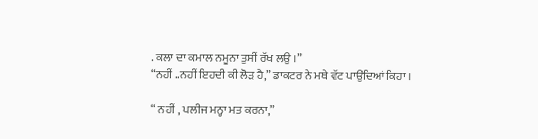. ਕਲਾ ਦਾ ਕਮਾਲ ਨਮੂਨਾ ਤੁਸੀਂ ਰੱਖ ਲਉ ।”
“ਨਹੀਂ ..ਨਹੀਂ ਇਹਦੀ ਕੀ ਲੋੜ ਹੈ,” ਡਾਕਟਰ ਨੇ ਮਥੇ ਵੱਟ ਪਾਉਂਦਿਆਂ ਕਿਹਾ ।

“ ਨਹੀਂ , ਪਲੀਜ ਮਨ੍ਹਾ ਮਤ ਕਰਨਾ,”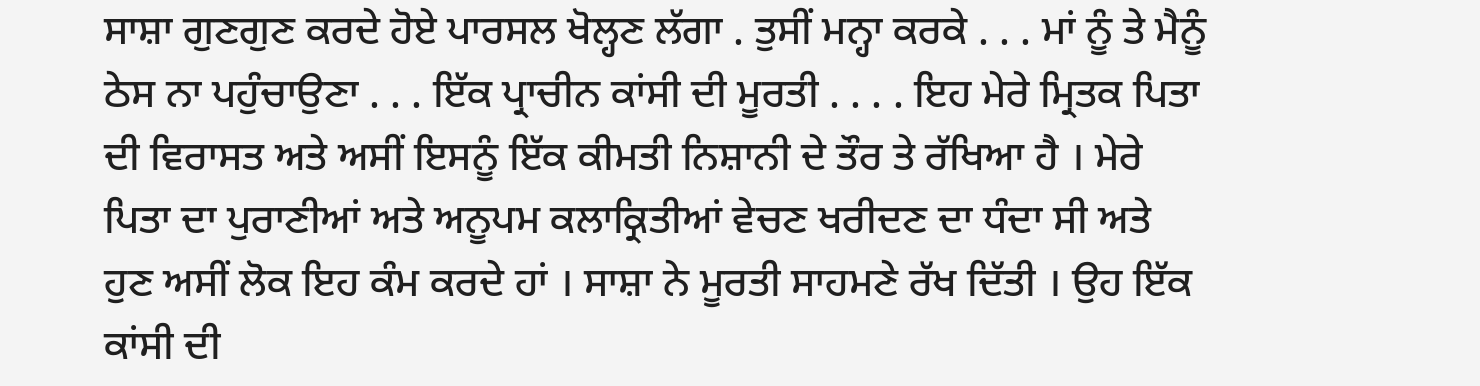ਸਾਸ਼ਾ ਗੁਣਗੁਣ ਕਰਦੇ ਹੋਏ ਪਾਰਸਲ ਖੋਲ੍ਹਣ ਲੱਗਾ . ਤੁਸੀਂ ਮਨ੍ਹਾ ਕਰਕੇ . . . ਮਾਂ ਨੂੰ ਤੇ ਮੈਨੂੰ ਠੇਸ ਨਾ ਪਹੁੰਚਾਉਣਾ . . . ਇੱਕ ਪ੍ਰਾਚੀਨ ਕਾਂਸੀ ਦੀ ਮੂਰਤੀ . . . . ਇਹ ਮੇਰੇ ਮ੍ਰਿਤਕ ਪਿਤਾ ਦੀ ਵਿਰਾਸਤ ਅਤੇ ਅਸੀਂ ਇਸਨੂੰ ਇੱਕ ਕੀਮਤੀ ਨਿਸ਼ਾਨੀ ਦੇ ਤੌਰ ਤੇ ਰੱਖਿਆ ਹੈ । ਮੇਰੇ ਪਿਤਾ ਦਾ ਪੁਰਾਣੀਆਂ ਅਤੇ ਅਨੂਪਮ ਕਲਾਕ੍ਰਿਤੀਆਂ ਵੇਚਣ ਖਰੀਦਣ ਦਾ ਧੰਦਾ ਸੀ ਅਤੇ ਹੁਣ ਅਸੀਂ ਲੋਕ ਇਹ ਕੰਮ ਕਰਦੇ ਹਾਂ । ਸਾਸ਼ਾ ਨੇ ਮੂਰਤੀ ਸਾਹਮਣੇ ਰੱਖ ਦਿੱਤੀ । ਉਹ ਇੱਕ ਕਾਂਸੀ ਦੀ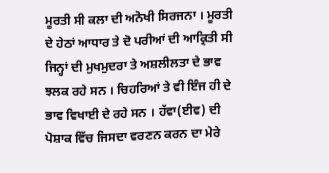ਮੂਰਤੀ ਸੀ ਕਲਾ ਦੀ ਅਨੋਖੀ ਸਿਰਜਨਾ । ਮੂਰਤੀ ਦੇ ਹੇਠਾਂ ਆਧਾਰ ਤੇ ਦੋ ਪਰੀਆਂ ਦੀ ਆਕ੍ਰਿਤੀ ਸੀ ਜਿਨ੍ਹਾਂ ਦੀ ਮੁਖਮੁਦਰਾ ਤੇ ਅਸ਼ਲੀਲਤਾ ਦੇ ਭਾਵ ਝਲਕ ਰਹੇ ਸਨ । ਚਿਹਰਿਆਂ ਤੇ ਵੀ ਇੰਜ ਹੀ ਦੇ ਭਾਵ ਵਿਖਾਈ ਦੇ ਰਹੇ ਸਨ । ਹੱਵਾ(ਈਵ) ਦੀ ਪੋਸ਼ਾਕ ਵਿੱਚ ਜਿਸਦਾ ਵਰਣਨ ਕਰਨ ਦਾ ਮੇਰੇ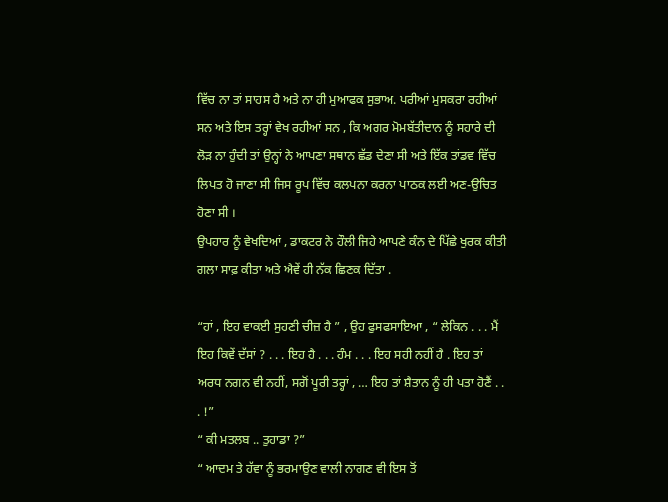ਵਿੱਚ ਨਾ ਤਾਂ ਸਾਹਸ ਹੈ ਅਤੇ ਨਾ ਹੀ ਮੁਆਫਕ ਸੁਭਾਅ. ਪਰੀਆਂ ਮੁਸਕਰਾ ਰਹੀਆਂ ਸਨ ਅਤੇ ਇਸ ਤਰ੍ਹਾਂ ਵੇਖ ਰਹੀਆਂ ਸਨ , ਕਿ ਅਗਰ ਮੋਮਬੱਤੀਦਾਨ ਨੂੰ ਸਹਾਰੇ ਦੀ ਲੋੜ ਨਾ ਹੁੰਦੀ ਤਾਂ ਉਨ੍ਹਾਂ ਨੇ ਆਪਣਾ ਸਥਾਨ ਛੱਡ ਦੇਣਾ ਸੀ ਅਤੇ ਇੱਕ ਤਾਂਡਵ ਵਿੱਚ ਲਿਪਤ ਹੋ ਜਾਣਾ ਸੀ ਜਿਸ ਰੂਪ ਵਿੱਚ ਕਲਪਨਾ ਕਰਨਾ ਪਾਠਕ ਲਈ ਅਣ-ਉਚਿਤ ਹੋਣਾ ਸੀ ।
ਉਪਹਾਰ ਨੂੰ ਵੇਖਦਿਆਂ , ਡਾਕਟਰ ਨੇ ਹੌਲੀ ਜਿਹੇ ਆਪਣੇ ਕੰਨ ਦੇ ਪਿੱਛੇ ਖੁਰਕ ਕੀਤੀ ਗਲਾ ਸਾਫ਼ ਕੀਤਾ ਅਤੇ ਐਵੇਂ ਹੀ ਨੱਕ ਛਿਣਕ ਦਿੱਤਾ .

“ਹਾਂ , ਇਹ ਵਾਕਈ ਸੁਹਣੀ ਚੀਜ਼ ਹੈ ” , ਉਹ ਫੁਸਫਸਾਇਆ , “ ਲੇਕਿਨ . . . ਮੈਂ ਇਹ ਕਿਵੇਂ ਦੱਸਾਂ ? . . . ਇਹ ਹੈ . . . ਹੰਮ . . . ਇਹ ਸਹੀ ਨਹੀਂ ਹੈ . ਇਹ ਤਾਂ ਅਰਧ ਨਗਨ ਵੀ ਨਹੀਂ, ਸਗੋਂ ਪੂਰੀ ਤਰ੍ਹਾਂ , … ਇਹ ਤਾਂ ਸ਼ੈਤਾਨ ਨੂੰ ਹੀ ਪਤਾ ਹੋਣੈਂ . . . !”
“ ਕੀ ਮਤਲਬ .. ਤੁਹਾਡਾ ?”
“ ਆਦਮ ਤੇ ਹੱਵਾ ਨੂੰ ਭਰਮਾਉਣ ਵਾਲੀ ਨਾਗਣ ਵੀ ਇਸ ਤੋਂ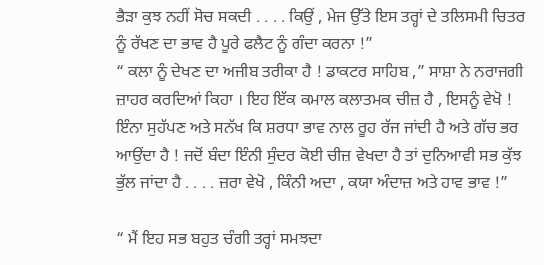ਭੈੜਾ ਕੁਝ ਨਹੀਂ ਸੋਚ ਸਕਦੀ . . . . ਕਿਉਂ , ਮੇਜ ਉੱਤੇ ਇਸ ਤਰ੍ਹਾਂ ਦੇ ਤਲਿਸਮੀ ਚਿਤਰ ਨੂੰ ਰੱਖਣ ਦਾ ਭਾਵ ਹੈ ਪੂਰੇ ਫਲੈਟ ਨੂੰ ਗੰਦਾ ਕਰਨਾ !”
“ ਕਲਾ ਨੂੰ ਦੇਖਣ ਦਾ ਅਜੀਬ ਤਰੀਕਾ ਹੈ ! ਡਾਕਟਰ ਸਾਹਿਬ ,” ਸਾਸ਼ਾ ਨੇ ਨਰਾਜਗੀ ਜ਼ਾਹਰ ਕਰਦਿਆਂ ਕਿਹਾ । ਇਹ ਇੱਕ ਕਮਾਲ ਕਲਾਤਮਕ ਚੀਜ਼ ਹੈ , ਇਸਨੂੰ ਵੇਖੋ ! ਇੰਨਾ ਸੁਹੱਪਣ ਅਤੇ ਸਨੱਖ ਕਿ ਸ਼ਰਧਾ ਭਾਵ ਨਾਲ ਰੂਹ ਰੱਜ ਜਾਂਦੀ ਹੈ ਅਤੇ ਗੱਚ ਭਰ ਆਉਂਦਾ ਹੈ ! ਜਦੋਂ ਬੰਦਾ ਇੰਨੀ ਸੁੰਦਰ ਕੋਈ ਚੀਜ਼ ਵੇਖਦਾ ਹੈ ਤਾਂ ਦੁਨਿਆਵੀ ਸਭ ਕੁੱਝ ਭੁੱਲ ਜਾਂਦਾ ਹੈ . . . . ਜ਼ਰਾ ਵੇਖੋ , ਕਿੰਨੀ ਅਦਾ , ਕਯਾ ਅੰਦਾਜ਼ ਅਤੇ ਹਾਵ ਭਾਵ !”

“ ਮੈਂ ਇਹ ਸਭ ਬਹੁਤ ਚੰਗੀ ਤਰ੍ਹਾਂ ਸਮਝਦਾ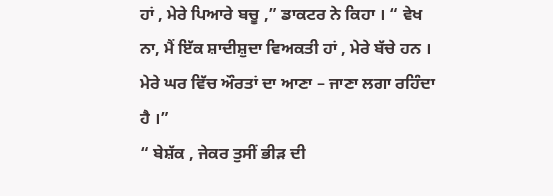ਹਾਂ , ਮੇਰੇ ਪਿਆਰੇ ਬਚੂ ,” ਡਾਕਟਰ ਨੇ ਕਿਹਾ । “ ਵੇਖ ਨਾ, ਮੈਂ ਇੱਕ ਸ਼ਾਦੀਸ਼ੁਦਾ ਵਿਅਕਤੀ ਹਾਂ , ਮੇਰੇ ਬੱਚੇ ਹਨ । ਮੇਰੇ ਘਰ ਵਿੱਚ ਔਰਤਾਂ ਦਾ ਆਣਾ – ਜਾਣਾ ਲਗਾ ਰਹਿੰਦਾ ਹੈ ।”
“ ਬੇਸ਼ੱਕ , ਜੇਕਰ ਤੁਸੀਂ ਭੀੜ ਦੀ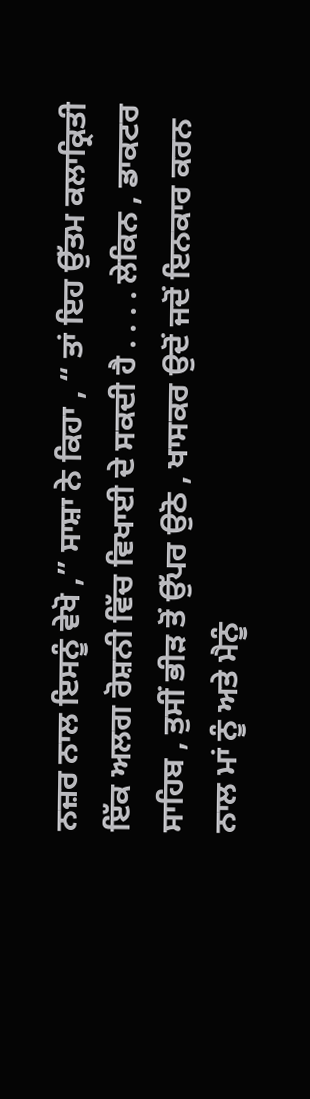ਨਜ਼ਰ ਨਾਲ ਇਸਨੂੰ ਵੇਖੋ ,” ਸਾਸ਼ਾ ਨੇ ਕਿਹਾ , “ ਤਾਂ ਇਹ ਉੱਤਮ ਕਲਾਕ੍ਰਿਤੀ ਇੱਕ ਅਲਗ ਰੋਸ਼ਨੀ ਵਿੱਚ ਵਿਖਾਈ ਦੇ ਸਕਦੀ ਹੈ . . . . ਲੇਕਿਨ , ਡਾਕਟਰ ਸਾਹਿਬ , ਤੁਸੀਂ ਭੀੜ ਤੋਂ ਉੱਪਰ ਉਠੋ , ਖਾਸਕਰ ਉਦੋਂ ਜਦੋਂ ਇਨਕਾਰ ਕਰਨ ਨਾਲ ਮਾਂ ਨੂੰ ਅਤੇ ਮੈਨੂੰ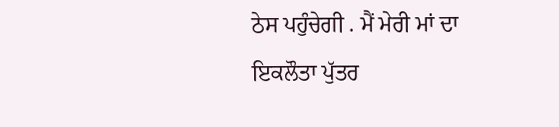ਠੇਸ ਪਹੁੰਚੇਗੀ . ਮੈਂ ਮੇਰੀ ਮਾਂ ਦਾ ਇਕਲੌਤਾ ਪੁੱਤਰ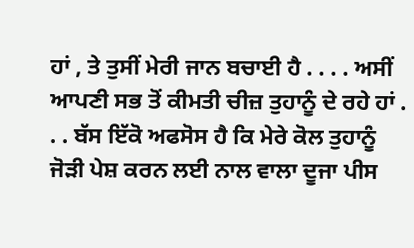ਹਾਂ , ਤੇ ਤੁਸੀਂ ਮੇਰੀ ਜਾਨ ਬਚਾਈ ਹੈ . . . . ਅਸੀਂ ਆਪਣੀ ਸਭ ਤੋਂ ਕੀਮਤੀ ਚੀਜ਼ ਤੁਹਾਨੂੰ ਦੇ ਰਹੇ ਹਾਂ . . . ਬੱਸ ਇੱਕੋ ਅਫਸੋਸ ਹੈ ਕਿ ਮੇਰੇ ਕੋਲ ਤੁਹਾਨੂੰ ਜੋੜੀ ਪੇਸ਼ ਕਰਨ ਲਈ ਨਾਲ ਵਾਲਾ ਦੂਜਾ ਪੀਸ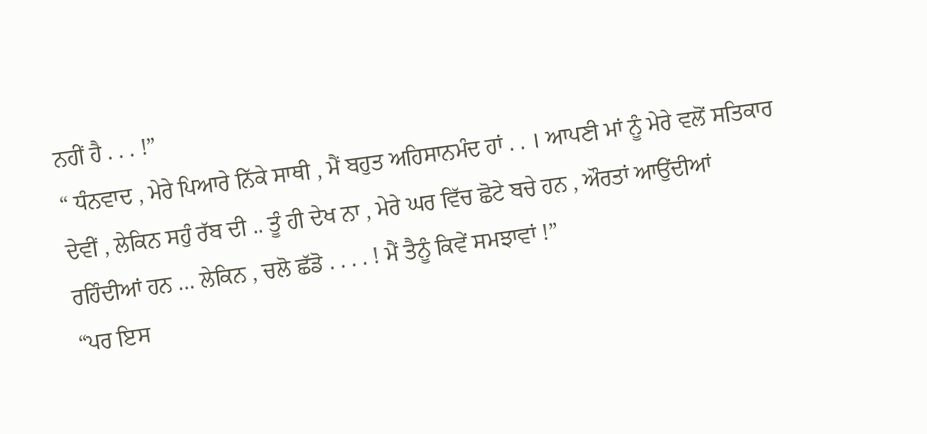ਨਹੀਂ ਹੈ . . . !”
“ ਧੰਨਵਾਦ , ਮੇਰੇ ਪਿਆਰੇ ਨਿੱਕੇ ਸਾਥੀ , ਮੈਂ ਬਹੁਤ ਅਹਿਸਾਨਮੰਦ ਹਾਂ . . । ਆਪਣੀ ਮਾਂ ਨੂੰ ਮੇਰੇ ਵਲੋਂ ਸਤਿਕਾਰ ਦੇਵੀਂ , ਲੇਕਿਨ ਸਹੁੰ ਰੱਬ ਦੀ .. ਤੂੰ ਹੀ ਦੇਖ ਨਾ , ਮੇਰੇ ਘਰ ਵਿੱਚ ਛੋਟੇ ਬਚੇ ਹਨ , ਔਰਤਾਂ ਆਉਂਦੀਆਂ ਰਹਿੰਦੀਆਂ ਹਨ … ਲੇਕਿਨ , ਚਲੋ ਛੱਡੋ . . . . ! ਮੈਂ ਤੈਨੂੰ ਕਿਵੇਂ ਸਮਝਾਵਾਂ !”
“ਪਰ ਇਸ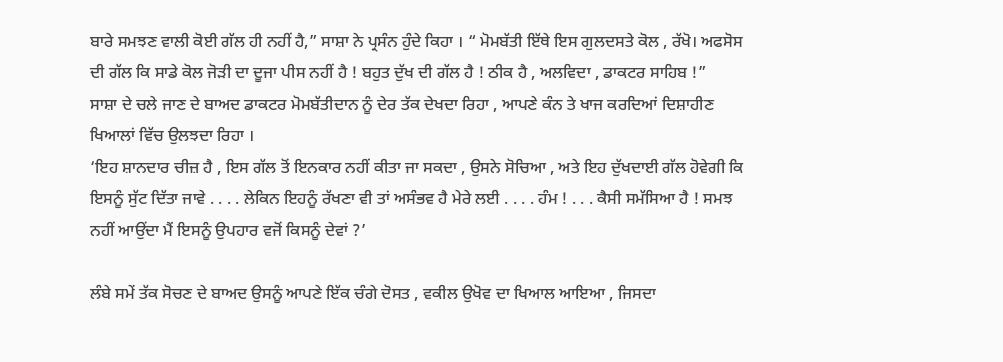ਬਾਰੇ ਸਮਝਣ ਵਾਲੀ ਕੋਈ ਗੱਲ ਹੀ ਨਹੀਂ ਹੈ,” ਸਾਸ਼ਾ ਨੇ ਪ੍ਰਸੰਨ ਹੁੰਦੇ ਕਿਹਾ । “ ਮੋਮਬੱਤੀ ਇੱਥੇ ਇਸ ਗੁਲਦਸਤੇ ਕੋਲ , ਰੱਖੋ। ਅਫਸੋਸ ਦੀ ਗੱਲ ਕਿ ਸਾਡੇ ਕੋਲ ਜੋੜੀ ਦਾ ਦੂਜਾ ਪੀਸ ਨਹੀਂ ਹੈ ! ਬਹੁਤ ਦੁੱਖ ਦੀ ਗੱਲ ਹੈ ! ਠੀਕ ਹੈ , ਅਲਵਿਦਾ , ਡਾਕਟਰ ਸਾਹਿਬ !”
ਸਾਸ਼ਾ ਦੇ ਚਲੇ ਜਾਣ ਦੇ ਬਾਅਦ ਡਾਕਟਰ ਮੋਮਬੱਤੀਦਾਨ ਨੂੰ ਦੇਰ ਤੱਕ ਦੇਖਦਾ ਰਿਹਾ , ਆਪਣੇ ਕੰਨ ਤੇ ਖਾਜ ਕਰਦਿਆਂ ਦਿਸ਼ਾਹੀਣ ਖਿਆਲਾਂ ਵਿੱਚ ਉਲਝਦਾ ਰਿਹਾ ।
‘ਇਹ ਸ਼ਾਨਦਾਰ ਚੀਜ਼ ਹੈ , ਇਸ ਗੱਲ ਤੋਂ ਇਨਕਾਰ ਨਹੀਂ ਕੀਤਾ ਜਾ ਸਕਦਾ , ਉਸਨੇ ਸੋਚਿਆ , ਅਤੇ ਇਹ ਦੁੱਖਦਾਈ ਗੱਲ ਹੋਵੇਗੀ ਕਿ ਇਸਨੂੰ ਸੁੱਟ ਦਿੱਤਾ ਜਾਵੇ . . . . ਲੇਕਿਨ ਇਹਨੂੰ ਰੱਖਣਾ ਵੀ ਤਾਂ ਅਸੰਭਵ ਹੈ ਮੇਰੇ ਲਈ . . . . ਹੰਮ ! . . . ਕੈਸੀ ਸਮੱਸਿਆ ਹੈ ! ਸਮਝ ਨਹੀਂ ਆਉਂਦਾ ਮੈਂ ਇਸਨੂੰ ਉਪਹਾਰ ਵਜੋਂ ਕਿਸਨੂੰ ਦੇਵਾਂ ?’

ਲੰਬੇ ਸਮੇਂ ਤੱਕ ਸੋਚਣ ਦੇ ਬਾਅਦ ਉਸਨੂੰ ਆਪਣੇ ਇੱਕ ਚੰਗੇ ਦੋਸਤ , ਵਕੀਲ ਉਖੋਵ ਦਾ ਖਿਆਲ ਆਇਆ , ਜਿਸਦਾ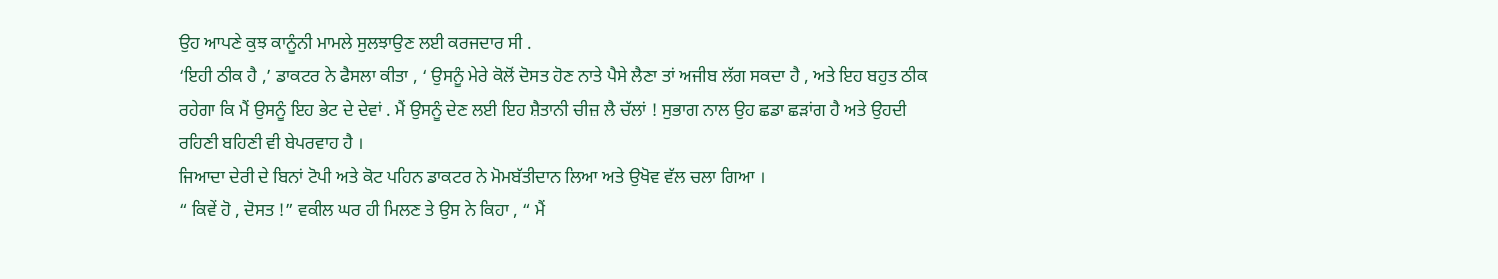ਉਹ ਆਪਣੇ ਕੁਝ ਕਾਨੂੰਨੀ ਮਾਮਲੇ ਸੁਲਝਾਉਣ ਲਈ ਕਰਜਦਾਰ ਸੀ .
‘ਇਹੀ ਠੀਕ ਹੈ ,’ ਡਾਕਟਰ ਨੇ ਫੈਸਲਾ ਕੀਤਾ , ‘ ਉਸਨੂੰ ਮੇਰੇ ਕੋਲੋਂ ਦੋਸਤ ਹੋਣ ਨਾਤੇ ਪੈਸੇ ਲੈਣਾ ਤਾਂ ਅਜੀਬ ਲੱਗ ਸਕਦਾ ਹੈ , ਅਤੇ ਇਹ ਬਹੁਤ ਠੀਕ ਰਹੇਗਾ ਕਿ ਮੈਂ ਉਸਨੂੰ ਇਹ ਭੇਟ ਦੇ ਦੇਵਾਂ . ਮੈਂ ਉਸਨੂੰ ਦੇਣ ਲਈ ਇਹ ਸ਼ੈਤਾਨੀ ਚੀਜ਼ ਲੈ ਚੱਲਾਂ ! ਸੁਭਾਗ ਨਾਲ ਉਹ ਛਡਾ ਛੜਾਂਗ ਹੈ ਅਤੇ ਉਹਦੀ ਰਹਿਣੀ ਬਹਿਣੀ ਵੀ ਬੇਪਰਵਾਹ ਹੈ ।
ਜਿਆਦਾ ਦੇਰੀ ਦੇ ਬਿਨਾਂ ਟੋਪੀ ਅਤੇ ਕੋਟ ਪਹਿਨ ਡਾਕਟਰ ਨੇ ਮੋਮਬੱਤੀਦਾਨ ਲਿਆ ਅਤੇ ਉਖੋਵ ਵੱਲ ਚਲਾ ਗਿਆ ।
“ ਕਿਵੇਂ ਹੋ , ਦੋਸਤ !” ਵਕੀਲ ਘਰ ਹੀ ਮਿਲਣ ਤੇ ਉਸ ਨੇ ਕਿਹਾ , “ ਮੈਂ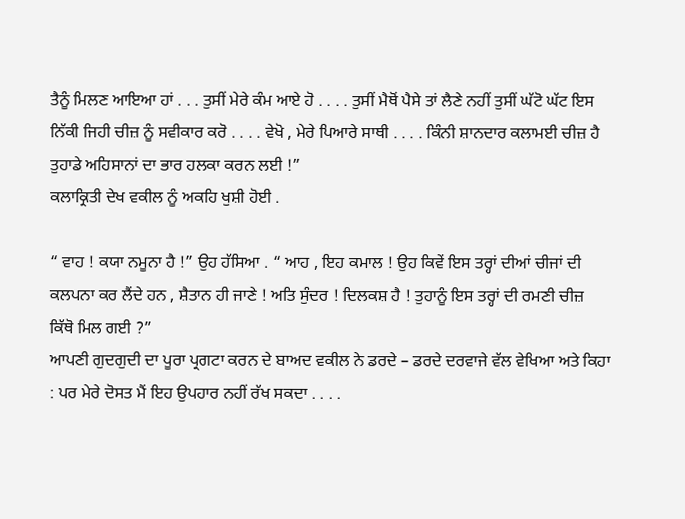ਤੈਨੂੰ ਮਿਲਣ ਆਇਆ ਹਾਂ . . . ਤੁਸੀਂ ਮੇਰੇ ਕੰਮ ਆਏ ਹੋ . . . . ਤੁਸੀਂ ਮੈਥੋਂ ਪੈਸੇ ਤਾਂ ਲੈਣੇ ਨਹੀਂ ਤੁਸੀਂ ਘੱਟੋ ਘੱਟ ਇਸ ਨਿੱਕੀ ਜਿਹੀ ਚੀਜ਼ ਨੂੰ ਸਵੀਕਾਰ ਕਰੋ . . . . ਵੇਖੋ , ਮੇਰੇ ਪਿਆਰੇ ਸਾਥੀ . . . . ਕਿੰਨੀ ਸ਼ਾਨਦਾਰ ਕਲਾਮਈ ਚੀਜ਼ ਹੈ ਤੁਹਾਡੇ ਅਹਿਸਾਨਾਂ ਦਾ ਭਾਰ ਹਲਕਾ ਕਰਨ ਲਈ !”
ਕਲਾਕ੍ਰਿਤੀ ਦੇਖ ਵਕੀਲ ਨੂੰ ਅਕਹਿ ਖੁਸ਼ੀ ਹੋਈ .

“ ਵਾਹ ! ਕਯਾ ਨਮੂਨਾ ਹੈ !” ਉਹ ਹੱਸਿਆ . “ ਆਹ , ਇਹ ਕਮਾਲ ! ਉਹ ਕਿਵੇਂ ਇਸ ਤਰ੍ਹਾਂ ਦੀਆਂ ਚੀਜਾਂ ਦੀ ਕਲਪਨਾ ਕਰ ਲੈਂਦੇ ਹਨ , ਸ਼ੈਤਾਨ ਹੀ ਜਾਣੇ ! ਅਤਿ ਸੁੰਦਰ ! ਦਿਲਕਸ਼ ਹੈ ! ਤੁਹਾਨੂੰ ਇਸ ਤਰ੍ਹਾਂ ਦੀ ਰਮਣੀ ਚੀਜ਼ ਕਿੱਥੋ ਮਿਲ ਗਈ ?”
ਆਪਣੀ ਗੁਦਗੁਦੀ ਦਾ ਪੂਰਾ ਪ੍ਰਗਟਾ ਕਰਨ ਦੇ ਬਾਅਦ ਵਕੀਲ ਨੇ ਡਰਦੇ – ਡਰਦੇ ਦਰਵਾਜੇ ਵੱਲ ਵੇਖਿਆ ਅਤੇ ਕਿਹਾ : ਪਰ ਮੇਰੇ ਦੋਸਤ ਮੈਂ ਇਹ ਉਪਹਾਰ ਨਹੀਂ ਰੱਖ ਸਕਦਾ . . . .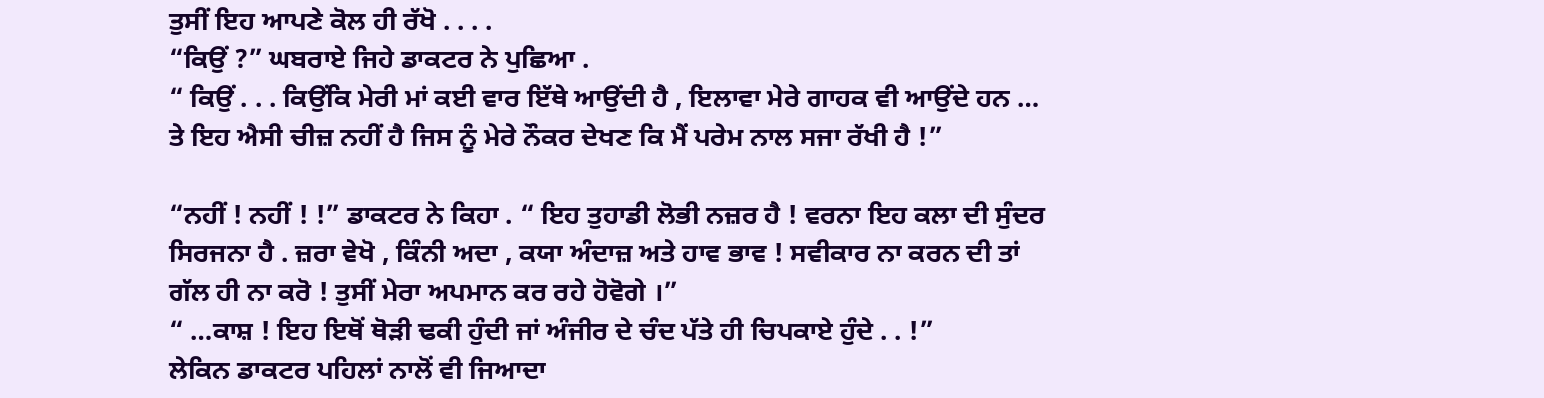ਤੁਸੀਂ ਇਹ ਆਪਣੇ ਕੋਲ ਹੀ ਰੱਖੋ . . . .
“ਕਿਉਂ ?” ਘਬਰਾਏ ਜਿਹੇ ਡਾਕਟਰ ਨੇ ਪੁਛਿਆ .
“ ਕਿਉਂ . . . ਕਿਉਂਕਿ ਮੇਰੀ ਮਾਂ ਕਈ ਵਾਰ ਇੱਥੇ ਆਉਂਦੀ ਹੈ , ਇਲਾਵਾ ਮੇਰੇ ਗਾਹਕ ਵੀ ਆਉਂਦੇ ਹਨ … ਤੇ ਇਹ ਐਸੀ ਚੀਜ਼ ਨਹੀਂ ਹੈ ਜਿਸ ਨੂੰ ਮੇਰੇ ਨੌਕਰ ਦੇਖਣ ਕਿ ਮੈਂ ਪਰੇਮ ਨਾਲ ਸਜਾ ਰੱਖੀ ਹੈ !”

“ਨਹੀਂ ! ਨਹੀਂ ! !” ਡਾਕਟਰ ਨੇ ਕਿਹਾ . “ ਇਹ ਤੁਹਾਡੀ ਲੋਭੀ ਨਜ਼ਰ ਹੈ ! ਵਰਨਾ ਇਹ ਕਲਾ ਦੀ ਸੁੰਦਰ ਸਿਰਜਨਾ ਹੈ . ਜ਼ਰਾ ਵੇਖੋ , ਕਿੰਨੀ ਅਦਾ , ਕਯਾ ਅੰਦਾਜ਼ ਅਤੇ ਹਾਵ ਭਾਵ ! ਸਵੀਕਾਰ ਨਾ ਕਰਨ ਦੀ ਤਾਂ ਗੱਲ ਹੀ ਨਾ ਕਰੋ ! ਤੁਸੀਂ ਮੇਰਾ ਅਪਮਾਨ ਕਰ ਰਹੇ ਹੋਵੋਗੇ ।”
“ …ਕਾਸ਼ ! ਇਹ ਇਥੋਂ ਥੋੜੀ ਢਕੀ ਹੁੰਦੀ ਜਾਂ ਅੰਜੀਰ ਦੇ ਚੰਦ ਪੱਤੇ ਹੀ ਚਿਪਕਾਏ ਹੁੰਦੇ . . !”
ਲੇਕਿਨ ਡਾਕਟਰ ਪਹਿਲਾਂ ਨਾਲੋਂ ਵੀ ਜਿਆਦਾ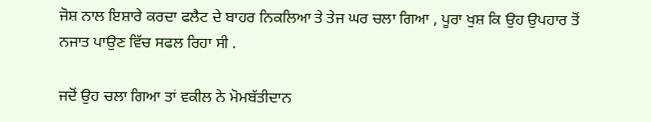ਜੋਸ਼ ਨਾਲ ਇਸ਼ਾਰੇ ਕਰਦਾ ਫਲੈਟ ਦੇ ਬਾਹਰ ਨਿਕਲਿਆ ਤੇ ਤੇਜ ਘਰ ਚਲਾ ਗਿਆ , ਪੂਰਾ ਖੁਸ਼ ਕਿ ਉਹ ਉਪਹਾਰ ਤੋਂ ਨਜਾਤ ਪਾਉਣ ਵਿੱਚ ਸਫਲ ਰਿਹਾ ਸੀ .

ਜਦੋਂ ਉਹ ਚਲਾ ਗਿਆ ਤਾਂ ਵਕੀਲ ਨੇ ਮੋਮਬੱਤੀਦਾਨ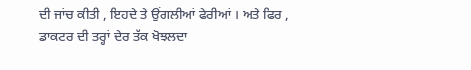ਦੀ ਜਾਂਚ ਕੀਤੀ , ਇਹਦੇ ਤੇ ਉਂਗਲੀਆਂ ਫੇਰੀਆਂ । ਅਤੇ ਫਿਰ , ਡਾਕਟਰ ਦੀ ਤਰ੍ਹਾਂ ਦੇਰ ਤੱਕ ਖੋਝਲਦਾ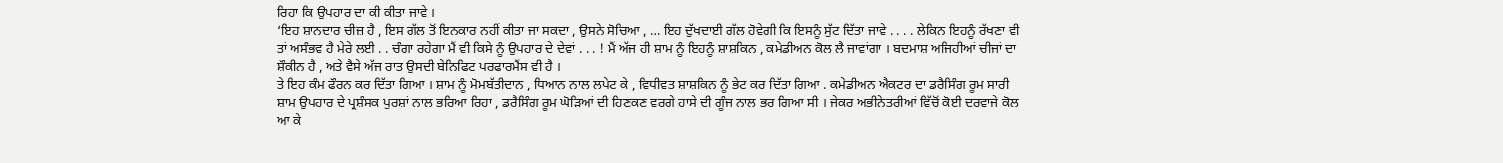ਰਿਹਾ ਕਿ ਉਪਹਾਰ ਦਾ ਕੀ ਕੀਤਾ ਜਾਵੇ ।
‘ਇਹ ਸ਼ਾਨਦਾਰ ਚੀਜ਼ ਹੈ , ਇਸ ਗੱਲ ਤੋਂ ਇਨਕਾਰ ਨਹੀਂ ਕੀਤਾ ਜਾ ਸਕਦਾ , ਉਸਨੇ ਸੋਚਿਆ , … ਇਹ ਦੁੱਖਦਾਈ ਗੱਲ ਹੋਵੇਗੀ ਕਿ ਇਸਨੂੰ ਸੁੱਟ ਦਿੱਤਾ ਜਾਵੇ . . . . ਲੇਕਿਨ ਇਹਨੂੰ ਰੱਖਣਾ ਵੀ ਤਾਂ ਅਸੰਭਵ ਹੈ ਮੇਰੇ ਲਈ . . ਚੰਗਾ ਰਹੇਗਾ ਮੈਂ ਵੀ ਕਿਸੇ ਨੂੰ ਉਪਹਾਰ ਦੇ ਦੇਵਾਂ . . . ! ਮੈਂ ਅੱਜ ਹੀ ਸ਼ਾਮ ਨੂੰ ਇਹਨੂੰ ਸ਼ਾਸ਼ਕਿਨ , ਕਮੇਡੀਅਨ ਕੋਲ ਲੈ ਜਾਵਾਂਗਾ । ਬਦਮਾਸ਼ ਅਜਿਹੀਆਂ ਚੀਜਾਂ ਦਾ ਸ਼ੌਕੀਨ ਹੈ , ਅਤੇ ਵੈਸੇ ਅੱਜ ਰਾਤ ਉਸਦੀ ਬੇਨਿਫਿਟ ਪਰਫਾਰਮੈਂਸ ਵੀ ਹੈ ।
ਤੇ ਇਹ ਕੰਮ ਫੌਰਨ ਕਰ ਦਿੱਤਾ ਗਿਆ । ਸ਼ਾਮ ਨੂੰ ਮੋਮਬੱਤੀਦਾਨ , ਧਿਆਨ ਨਾਲ ਲਪੇਟ ਕੇ , ਵਿਧੀਵਤ ਸ਼ਾਸ਼ਕਿਨ ਨੂੰ ਭੇਟ ਕਰ ਦਿੱਤਾ ਗਿਆ . ਕਮੇਡੀਅਨ ਐਕਟਰ ਦਾ ਡਰੈਸਿੰਗ ਰੂਮ ਸਾਰੀ ਸ਼ਾਮ ਉਪਹਾਰ ਦੇ ਪ੍ਰਸ਼ੰਸਕ ਪੁਰਸ਼ਾਂ ਨਾਲ ਭਰਿਆ ਰਿਹਾ , ਡਰੈਸਿੰਗ ਰੂਮ ਘੋੜਿਆਂ ਦੀ ਹਿਣਕਣ ਵਰਗੇ ਹਾਸੇ ਦੀ ਗੂੰਜ ਨਾਲ ਭਰ ਗਿਆ ਸੀ । ਜੇਕਰ ਅਭੀਨੇਤਰੀਆਂ ਵਿੱਚੋਂ ਕੋਈ ਦਰਵਾਜੇ ਕੋਲ ਆ ਕੇ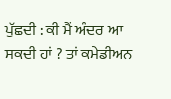ਪੁੱਛਦੀ : ਕੀ ਮੈਂ ਅੰਦਰ ਆ ਸਕਦੀ ਹਾਂ ? ਤਾਂ ਕਮੇਡੀਅਨ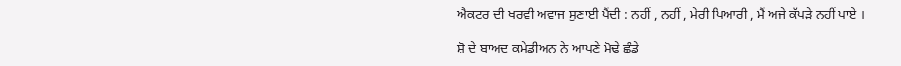ਐਕਟਰ ਦੀ ਖਰਵੀ ਅਵਾਜ ਸੁਣਾਈ ਪੈਂਦੀ : ਨਹੀਂ , ਨਹੀਂ , ਮੇਰੀ ਪਿਆਰੀ , ਮੈਂ ਅਜੇ ਕੱਪੜੇ ਨਹੀਂ ਪਾਏ ।

ਸ਼ੋ ਦੇ ਬਾਅਦ ਕਮੇਡੀਅਨ ਨੇ ਆਪਣੇ ਮੋਢੇ ਛੰਡੇ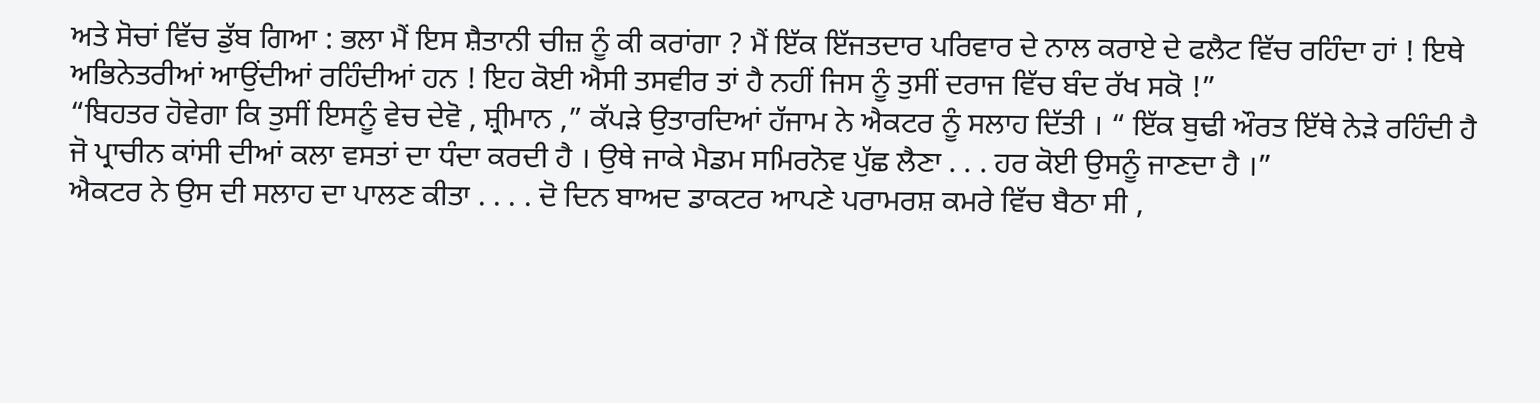ਅਤੇ ਸੋਚਾਂ ਵਿੱਚ ਡੁੱਬ ਗਿਆ : ਭਲਾ ਮੈਂ ਇਸ ਸ਼ੈਤਾਨੀ ਚੀਜ਼ ਨੂੰ ਕੀ ਕਰਾਂਗਾ ? ਮੈਂ ਇੱਕ ਇੱਜਤਦਾਰ ਪਰਿਵਾਰ ਦੇ ਨਾਲ ਕਰਾਏ ਦੇ ਫਲੈਟ ਵਿੱਚ ਰਹਿੰਦਾ ਹਾਂ ! ਇਥੇ ਅਭਿਨੇਤਰੀਆਂ ਆਉਂਦੀਆਂ ਰਹਿੰਦੀਆਂ ਹਨ ! ਇਹ ਕੋਈ ਐਸੀ ਤਸਵੀਰ ਤਾਂ ਹੈ ਨਹੀਂ ਜਿਸ ਨੂੰ ਤੁਸੀਂ ਦਰਾਜ ਵਿੱਚ ਬੰਦ ਰੱਖ ਸਕੋ !”
“ਬਿਹਤਰ ਹੋਵੇਗਾ ਕਿ ਤੁਸੀਂ ਇਸਨੂੰ ਵੇਚ ਦੇਵੋ , ਸ਼੍ਰੀਮਾਨ ,” ਕੱਪੜੇ ਉਤਾਰਦਿਆਂ ਹੱਜਾਮ ਨੇ ਐਕਟਰ ਨੂੰ ਸਲਾਹ ਦਿੱਤੀ । “ ਇੱਕ ਬੁਢੀ ਔਰਤ ਇੱਥੇ ਨੇੜੇ ਰਹਿੰਦੀ ਹੈ ਜੋ ਪ੍ਰਾਚੀਨ ਕਾਂਸੀ ਦੀਆਂ ਕਲਾ ਵਸਤਾਂ ਦਾ ਧੰਦਾ ਕਰਦੀ ਹੈ । ਉਥੇ ਜਾਕੇ ਮੈਡਮ ਸਮਿਰਨੋਵ ਪੁੱਛ ਲੈਣਾ . . . ਹਰ ਕੋਈ ਉਸਨੂੰ ਜਾਣਦਾ ਹੈ ।”
ਐਕਟਰ ਨੇ ਉਸ ਦੀ ਸਲਾਹ ਦਾ ਪਾਲਣ ਕੀਤਾ . . . . ਦੋ ਦਿਨ ਬਾਅਦ ਡਾਕਟਰ ਆਪਣੇ ਪਰਾਮਰਸ਼ ਕਮਰੇ ਵਿੱਚ ਬੈਠਾ ਸੀ ,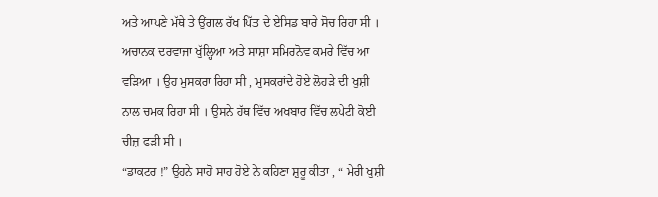ਅਤੇ ਆਪਣੇ ਮੱਥੇ ਤੇ ਉਂਗਲ ਰੱਖ ਪਿੱਤ ਦੇ ਏਸਿਡ ਬਾਰੇ ਸੋਚ ਰਿਹਾ ਸੀ । ਅਚਾਨਕ ਦਰਵਾਜਾ ਖੁੱਲ੍ਹਿਆ ਅਤੇ ਸਾਸ਼ਾ ਸਮਿਰਨੋਵ ਕਮਰੇ ਵਿੱਚ ਆ ਵੜਿਆ । ਉਹ ਮੁਸਕਰਾ ਰਿਹਾ ਸੀ , ਮੁਸਕਰਾਂਦੇ ਹੋਏ ਲੋਹੜੇ ਦੀ ਖੁਸ਼ੀ ਨਾਲ ਚਮਕ ਰਿਹਾ ਸੀ । ਉਸਨੇ ਹੱਥ ਵਿੱਚ ਅਖਬਾਰ ਵਿੱਚ ਲਪੇਟੀ ਕੋਈ ਚੀਜ਼ ਫੜੀ ਸੀ ।
“ਡਾਕਟਰ !” ਉਹਨੇ ਸਾਹੋ ਸਾਹ ਹੋਏ ਨੇ ਕਹਿਣਾ ਸ਼ੁਰੂ ਕੀਤਾ , “ ਮੇਰੀ ਖੁਸ਼ੀ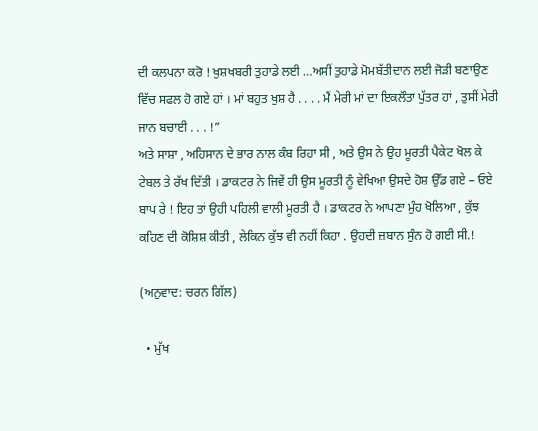ਦੀ ਕਲਪਨਾ ਕਰੋ ! ਖੁਸ਼ਖਬਰੀ ਤੁਹਾਡੇ ਲਈ …ਅਸੀਂ ਤੁਹਾਡੇ ਮੋਮਬੱਤੀਦਾਨ ਲਈ ਜੋੜੀ ਬਣਾਉਣ ਵਿੱਚ ਸਫਲ ਹੋ ਗਏ ਹਾਂ । ਮਾਂ ਬਹੁਤ ਖੁਸ਼ ਹੈ . . . . ਮੈਂ ਮੇਰੀ ਮਾਂ ਦਾ ਇਕਲੌਤਾ ਪੁੱਤਰ ਹਾਂ , ਤੁਸੀਂ ਮੇਰੀ ਜਾਨ ਬਚਾਈ . . . !”
ਅਤੇ ਸਾਸ਼ਾ , ਅਹਿਸਾਨ ਦੇ ਭਾਰ ਨਾਲ ਕੰਬ ਰਿਹਾ ਸੀ , ਅਤੇ ਉਸ ਨੇ ਉਹ ਮੂਰਤੀ ਪੈਕੇਟ ਖੋਲ ਕੇ ਟੇਬਲ ਤੇ ਰੱਖ ਦਿੱਤੀ । ਡਾਕਟਰ ਨੇ ਜਿਵੇਂ ਹੀ ਉਸ ਮੂਰਤੀ ਨੂੰ ਵੇਖਿਆ ਉਸਦੇ ਹੋਸ਼ ਉੱਡ ਗਏ – ਓਏ ਬਾਪ ਰੇ ! ਇਹ ਤਾਂ ਉਹੀ ਪਹਿਲੀ ਵਾਲੀ ਮੂਰਤੀ ਹੈ । ਡਾਕਟਰ ਨੇ ਆਪਣਾ ਮੁੰਹ ਖੋਲਿਆ , ਕੁੱਝ ਕਹਿਣ ਦੀ ਕੋਸ਼ਿਸ਼ ਕੀਤੀ , ਲੇਕਿਨ ਕੁੱਝ ਵੀ ਨਹੀਂ ਕਿਹਾ . ਉਹਦੀ ਜ਼ਬਾਨ ਸੁੰਨ ਹੋ ਗਈ ਸੀ.!

(ਅਨੁਵਾਦ: ਚਰਨ ਗਿੱਲ)

  • ਮੁੱਖ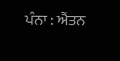ਪੰਨਾ : ਐਂਤਨ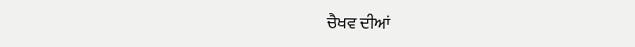ਚੈਖਵ ਦੀਆਂ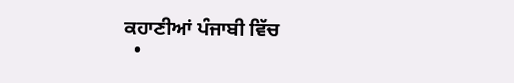ਕਹਾਣੀਆਂ ਪੰਜਾਬੀ ਵਿੱਚ
  •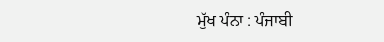ਮੁੱਖ ਪੰਨਾ : ਪੰਜਾਬੀ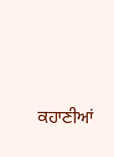ਕਹਾਣੀਆਂ